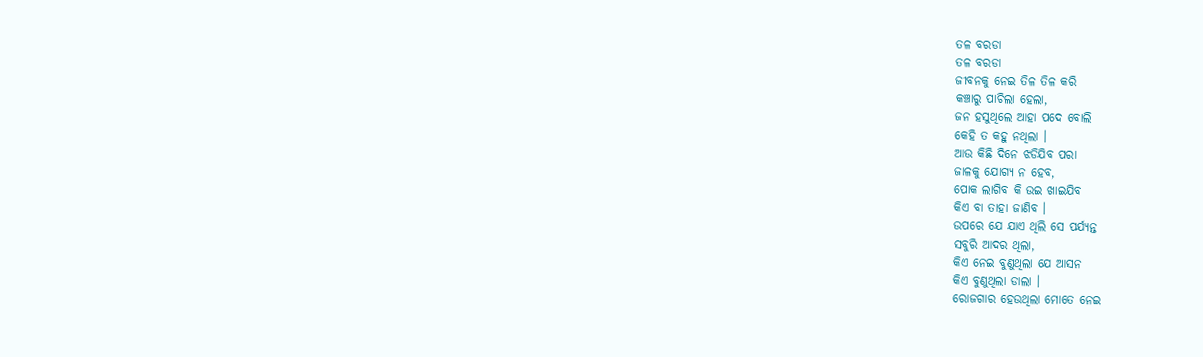ତଳ ବରଡା
ତଳ ବରଡା
ଜୀବନକୁ ନେଇ ତିଳ ତିଳ କରି
କଞ୍ଚାରୁ ପାଚିଲା ହେଲା,
ଜନ ହସୁଥିଲେ ଆହା ପଦେ ବୋଲି
କେହି ତ କହୁ ନଥିଲା ।
ଆଉ କିଛି ଦିନେ ଝଡିଯିବ ପରା
ଜାଳକୁ ଯୋଗ୍ଯ ନ ହେବ,
ପୋକ ଲାଗିବ କି ଉଇ ଖାଇଯିବ
କିଏ ବା ତାହା ଜାଣିବ ।
ଉପରେ ଯେ ଯାଏ ଥିଲି ସେ ପର୍ଯ୍ୟନ୍ତ
ସବୁରି ଆଦର ଥିଲା,
କିଏ ନେଇ ବୁଣୁଥିଲା ଯେ ଆସନ
କିଏ ବୁଣୁଥିଲା ଡାଲା ।
ରୋଜଗାର ହେଉଥିଲା ମୋତେ ନେଇ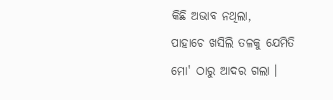କିଛି ଅଭାବ ନଥିଲା,
ପାହାଚେ ଖସିଲି ତଳକୁ ଯେମିତି
ମୋ' ଠାରୁ ଆଦର ଗଲା ।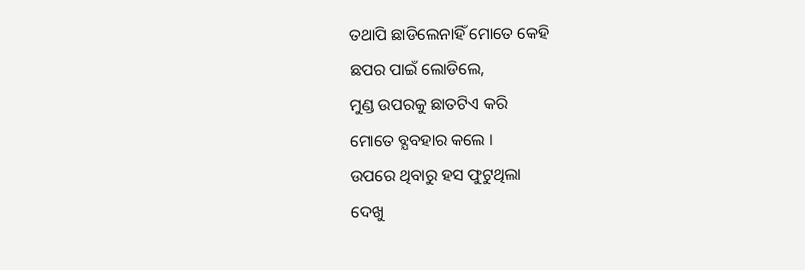ତଥାପି ଛାଡିଲେନାହିଁ ମୋତେ କେହି
ଛପର ପାଇଁ ଲୋଡିଲେ,
ମୁଣ୍ଡ ଉପରକୁ ଛାତଟିଏ କରି
ମୋତେ ବ୍ଯବହାର କଲେ ।
ଉପରେ ଥିବାରୁ ହସ ଫୁଟୁଥିଲା
ଦେଖୁ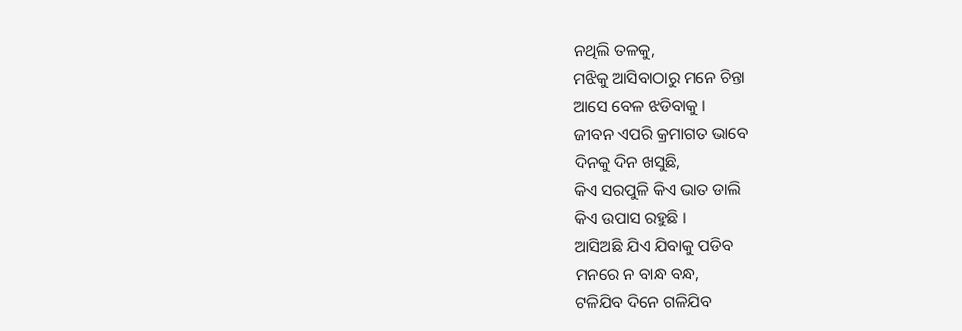ନଥିଲି ତଳକୁ,
ମଝିକୁ ଆସିବାଠାରୁ ମନେ ଚିନ୍ତା
ଆସେ ବେଳ ଝଡିବାକୁ ।
ଜୀବନ ଏପରି କ୍ରମାଗତ ଭାବେ
ଦିନକୁ ଦିନ ଖସୁଛି,
କିଏ ସରପୁଳି କିଏ ଭାତ ଡାଲି
କିଏ ଉପାସ ରହୁଛି ।
ଆସିଅଛି ଯିଏ ଯିବାକୁ ପଡିବ
ମନରେ ନ ବାନ୍ଧ ବନ୍ଧ,
ଟଳିଯିବ ଦିନେ ଗଳିଯିବ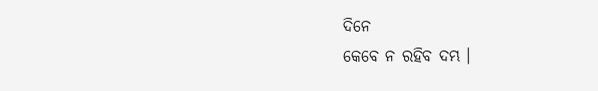ଦିନେ
କେବେ ନ ରହିବ ଦମ୍ଭ ।